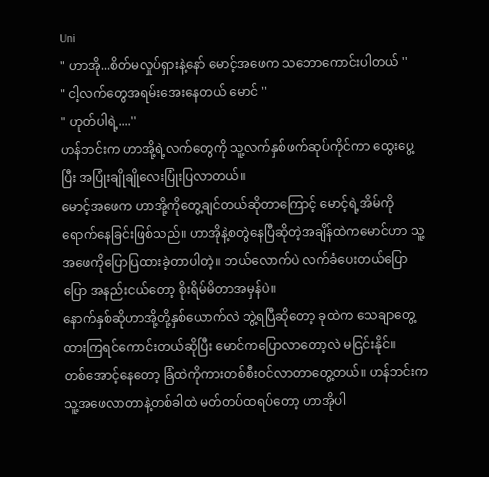Uni
" ဟာအို...စိတ်မလှုပ်ရှားနဲ့နော် မောင့်အဖေက သဘောကောင်းပါတယ် ''
" ငါ့လက်တွေအရမ်းအေးနေတယ် မောင် ''
" ဟုတ်ပါရဲ့....''
ဟန်ဘင်းက ဟာအို့ရဲ့လက်တွေကို သူ့လက်နှစ်ဖက်ဆုပ်ကိုင်ကာ ထွေးပွေ့ပြီး အပြုံးချိုချိုလေးပြုံးပြလာတယ်။
မောင့်အဖေက ဟာအို့ကိုတွေ့ချင်တယ်ဆိုတာကြောင့် မောင့်ရဲ့အိမ်ကိုရောက်နေခြင်းဖြစ်သည်။ ဟာအိုနဲ့စတွဲနေပြီဆိုတဲ့အချိန်ထဲကမောင်ဟာ သူ့အဖေကိုပြောပြထားခဲ့တာပါတဲ့။ ဘယ်လောက်ပဲ လက်ခံပေးတယ်ပြောပြော အနည်းငယ်တော့ စိုးရိမ်မိတာအမှန်ပဲ။
နောက်နှစ်ဆိုဟာအို့တို့နှစ်ယောက်လဲ ဘွဲ့ရပြီဆိုတော့ ခုထဲက သေချာတွေ့ထားကြရင်ကောင်းတယ်ဆိုပြီး မောင်ကပြောလာတော့လဲ မငြင်းနိုင်။
တစ်အောင့်နေတော့ ခြံထဲကိုကားတစ်စီးဝင်လာတာတွေ့တယ်။ ဟန်ဘင်းက သူ့အဖေလာတာနဲ့တစ်ခါထဲ မတ်တပ်ထရပ်တော့ ဟာအိုပါ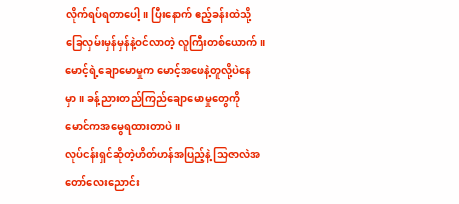လိုက်ရပ်ရတာပေါ့။ ပြီးနောက် ဧည့်ခန်းထဲသို့ ခြေလှမ်းမှန်မှန်နဲ့ဝင်လာတဲ့ လူကြီးတစ်ယောက်။ မောင့်ရဲ့ချောမောမှုက မောင့်အဖေနဲ့တူလို့ပဲနေမှာ။ ခန့်ညားတည်ကြည်ချောမောမှုတွေကို မောင်ကအမွေရထားတာပဲ။
လုပ်ငန်းရှင်ဆိုတဲ့ဟိတ်ဟန်အပြည့်နဲ့ သြဇာလဲအတော်လေးညောင်း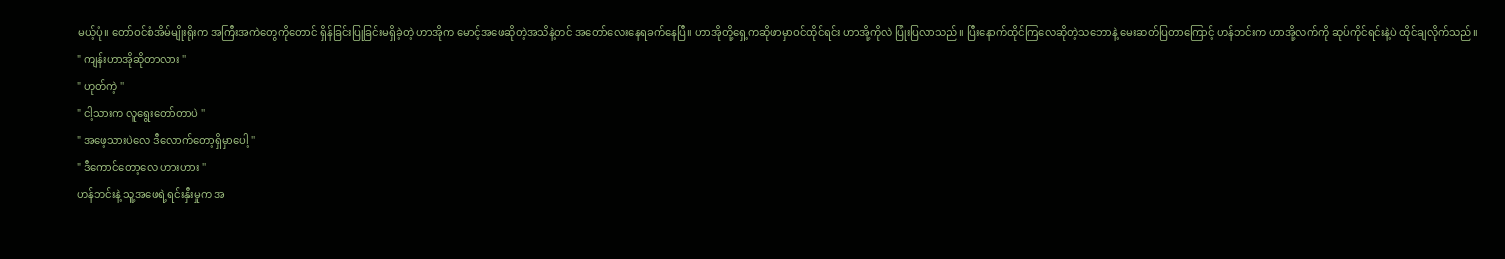မယ့်ပုံ။ တော်ဝင်စံအိမ်မျိုးရိုးက အကြီးအကဲတွေကိုတောင် ရှိန်ခြင်းပြုခြင်းမရှိခဲ့တဲ့ ဟာအိုက မောင့်အဖေဆိုတဲ့အသိနဲ့တင် အတော်လေးနေရခက်နေပြီ။ ဟာအိုတို့ရှေ့ကဆိုဖာမှာဝင်ထိုင်ရင်း ဟာအို့ကိုလဲ ပြုံးပြလာသည်။ ပြီးနောက်ထိုင်ကြလေဆိုတဲ့သဘောနဲ့ မေးဆတ်ပြတာကြောင့် ဟန်ဘင်းက ဟာအို့လက်ကို ဆုပ်ကိုင်ရင်းနဲ့ပဲ ထိုင်ချလိုက်သည်။
" ကျန်းဟာအိုဆိုတာလား ''
" ဟုတ်ကဲ့ ''
" ငါ့သားက လူရွေးတော်တာပဲ ''
" အဖေ့သားပဲလေ ဒီလောက်တော့ရှိမှာပေါ့ ''
" ဒီကောင်တော့လေ ဟားဟား ''
ဟန်ဘင်းနဲ့ သူ့အဖေရဲ့ရင်းနှီးမှုက အ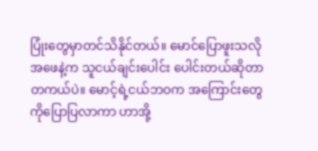ပြုံးတွေမှာတင်သိနိုင်တယ်။ မောင်ပြောဖူးသလို အဖေနဲ့က သူငယ်ချင်းပေါင်း ပေါင်းတယ်ဆိုတာတကယ်ပဲ။ မောင့်ရဲ့ငယ်ဘဝက အကြောင်းတွေကိုပြောပြလာကာ ဟာအို့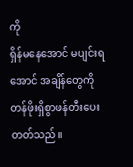ကို
ရှိန်မနေအောင် မပျင်းရအောင် အချိန်တွေကိုတန်ဖိုးရှိစွာဖန်တီးပေးတတ်သည်။